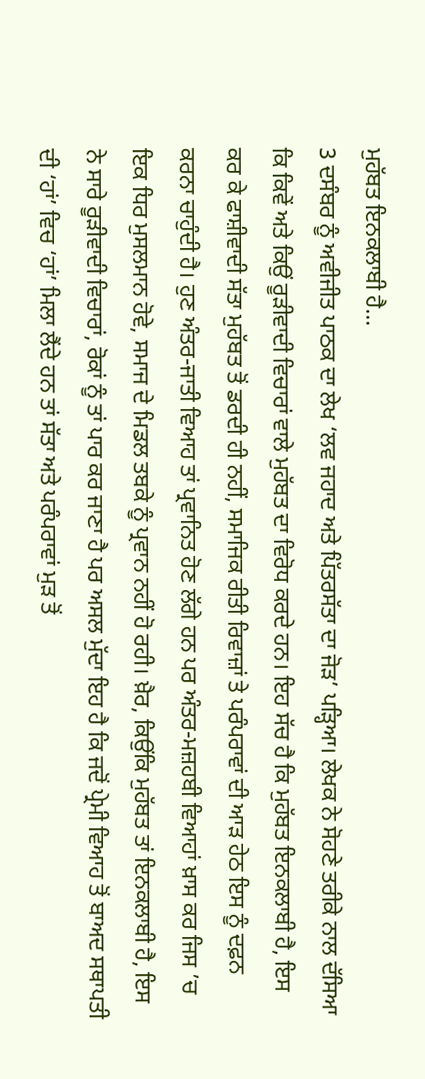ਮੁਹੱਬਤ ਇਨਕਲਾਬੀ ਹੈ…
3 ਦਸੰਬਰ ਨੂੰ ਅਵੀਜੀਤ ਪਾਠਕ ਦਾ ਲੇਖ ‘ਲਵ ਜਹਾਦ ਅਤੇ ਪਿੱਤਰਸੱਤਾ ਦਾ ਜੋੜ’ ਪੜ੍ਹਿਆ। ਲੇਖਕ ਨੇ ਸੋਹਣੇ ਤਰੀਕੇ ਨਾਲ ਦੱਸਿਆ ਕਿ ਕਿਵੇਂ ਅਤੇ ਕਿਉਂ ਰੂੜੀਵਾਦੀ ਵਿਚਾਰਾਂ ਵਾਲੇ ਮੁਹੱਬਤ ਦਾ ਵਿਰੋਧ ਕਰਦੇ ਹਨ। ਇਹ ਸੱਚ ਹੈ ਕਿ ਮੁਹੱਬਤ ਇਨਕਲਾਬੀ ਹੈ, ਇਸ ਕਰ ਕੇ ਫਾਸ਼ੀਵਾਦੀ ਸੱਤਾ ਮੁਹੱਬਤ ਤੋਂ ਡਰਦੀ ਹੀ ਨਹੀਂ, ਸਮਾਜਿਕ ਰੀਤੀ ਰਿਵਾਜ਼ਾਂ ਤੇ ਪਰੰਪਰਾਵਾਂ ਦੀ ਆੜ ਹੇਠ ਇਸ ਨੂੰ ਦਫ਼ਨ ਕਰਨਾ ਚਾਹੁੰਦੀ ਹੈ। ਹੁਣ ਅੰਤਰ-ਜਾਤੀ ਵਿਆਹ ਤਾਂ ਪ੍ਰਵਾਨਿਤ ਹੋਣ ਲੱਗੇ ਹਨ ਪਰ ਅੰਤਰ-ਮਜ਼ਹਬੀ ਵਿਆਹਾਂ ਖ਼ਾਸ ਕਰ ਜਿਸ ’ਚ ਇਕ ਧਿਰ ਮੁਸਲਮਾਨ ਹੋਵੇ, ਸਮਾਜ ਦੇ ਮਿਡਲ ਤਬਕੇ ਨੂੰ ਪ੍ਰਵਾਨ ਨਹੀਂ ਹੋ ਰਹੀ। ਖ਼ੈਰ, ਕਿਉਂਕਿ ਮੁਹੱਬਤ ਤਾਂ ਇਨਕਲਾਬੀ ਹੈ, ਇਸ ਨੇ ਸਾਰੇ ਰੂੜੀਵਾਦੀ ਵਿਚਾਰਾਂ, ਰੋਕਾਂ ਨੂੰ ਤਾਂ ਪਾਰ ਕਰ ਜਾਣਾ ਹੈ ਪਰ ਅਸਲ ਮੁੱਦਾ ਇਹ ਹੈ ਕਿ ਜਦੋਂ ਪ੍ਰੇਮੀ ਵਿਆਹ ਤੋਂ ਬਾਅਦ ਸਥਾਪਤੀ ਦੀ ‘ਹਾਂ’ ਵਿਚ ‘ਹਾਂ’ ਮਿਲਾ ਲੈਂਦੇ ਹਨ ਤਾਂ ਸੱਤਾ ਅਤੇ ਪਰੰਪਰਾਵਾਂ ਮੁੜ ਤੋਂ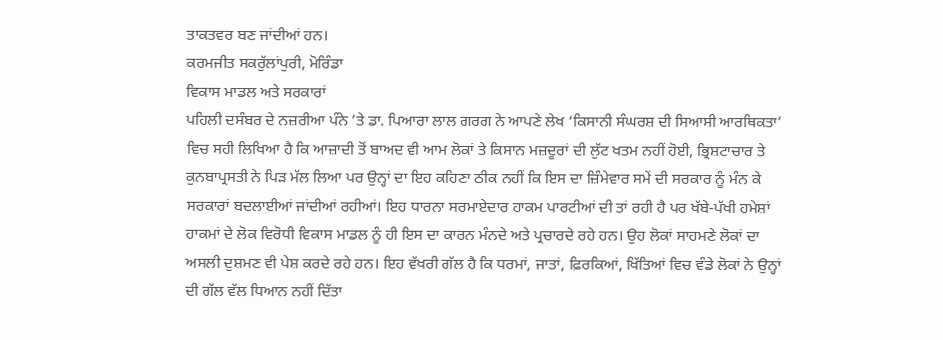ਤਾਕਤਵਰ ਬਣ ਜਾਂਦੀਆਂ ਹਨ।
ਕਰਮਜੀਤ ਸਕਰੁੱਲਾਂਪੁਰੀ, ਮੋਰਿੰਡਾ
ਵਿਕਾਸ ਮਾਡਲ ਅਤੇ ਸਰਕਾਰਾਂ
ਪਹਿਲੀ ਦਸੰਬਰ ਦੇ ਨਜ਼ਰੀਆ ਪੰਨੇ ’ਤੇ ਡਾ. ਪਿਆਰਾ ਲਾਲ ਗਰਗ ਨੇ ਆਪਣੇ ਲੇਖ ‘ਕਿਸਾਨੀ ਸੰਘਰਸ਼ ਦੀ ਸਿਆਸੀ ਆਰਥਿਕਤਾ’ ਵਿਚ ਸਹੀ ਲਿਖਿਆ ਹੈ ਕਿ ਆਜ਼ਾਦੀ ਤੋਂ ਬਾਅਦ ਵੀ ਆਮ ਲੋਕਾਂ ਤੇ ਕਿਸਾਨ ਮਜ਼ਦੂਰਾਂ ਦੀ ਲੁੱਟ ਖਤਮ ਨਹੀਂ ਹੋਈ, ਭ੍ਰਿਸ਼ਟਾਚਾਰ ਤੇ ਕੁਨਬਾਪ੍ਰਸਤੀ ਨੇ ਪਿੜ ਮੱਲ ਲਿਆ ਪਰ ਉਨ੍ਹਾਂ ਦਾ ਇਹ ਕਹਿਣਾ ਠੀਕ ਨਹੀਂ ਕਿ ਇਸ ਦਾ ਜ਼ਿੰਮੇਵਾਰ ਸਮੇਂ ਦੀ ਸਰਕਾਰ ਨੂੰ ਮੰਨ ਕੇ ਸਰਕਾਰਾਂ ਬਦਲਾਈਆਂ ਜਾਂਦੀਆਂ ਰਹੀਆਂ। ਇਹ ਧਾਰਨਾ ਸਰਮਾਏਦਾਰ ਹਾਕਮ ਪਾਰਟੀਆਂ ਦੀ ਤਾਂ ਰਹੀ ਹੈ ਪਰ ਖੱਬੇ-ਪੱਖੀ ਹਮੇਸ਼ਾਂ ਹਾਕਮਾਂ ਦੇ ਲੋਕ ਵਿਰੋਧੀ ਵਿਕਾਸ ਮਾਡਲ ਨੂੰ ਹੀ ਇਸ ਦਾ ਕਾਰਨ ਮੰਨਦੇ ਅਤੇ ਪ੍ਰਚਾਰਦੇ ਰਹੇ ਹਨ। ਉਹ ਲੋਕਾਂ ਸਾਹਮਣੇ ਲੋਕਾਂ ਦਾ ਅਸਲੀ ਦੁਸ਼ਮਣ ਵੀ ਪੇਸ਼ ਕਰਦੇ ਰਹੇ ਹਨ। ਇਹ ਵੱਖਰੀ ਗੱਲ ਹੈ ਕਿ ਧਰਮਾਂ, ਜਾਤਾਂ, ਫ਼ਿਰਕਿਆਂ, ਖਿੱਤਿਆਂ ਵਿਚ ਵੰਡੇ ਲੋਕਾਂ ਨੇ ਉਨ੍ਹਾਂ ਦੀ ਗੱਲ ਵੱਲ ਧਿਆਨ ਨਹੀਂ ਦਿੱਤਾ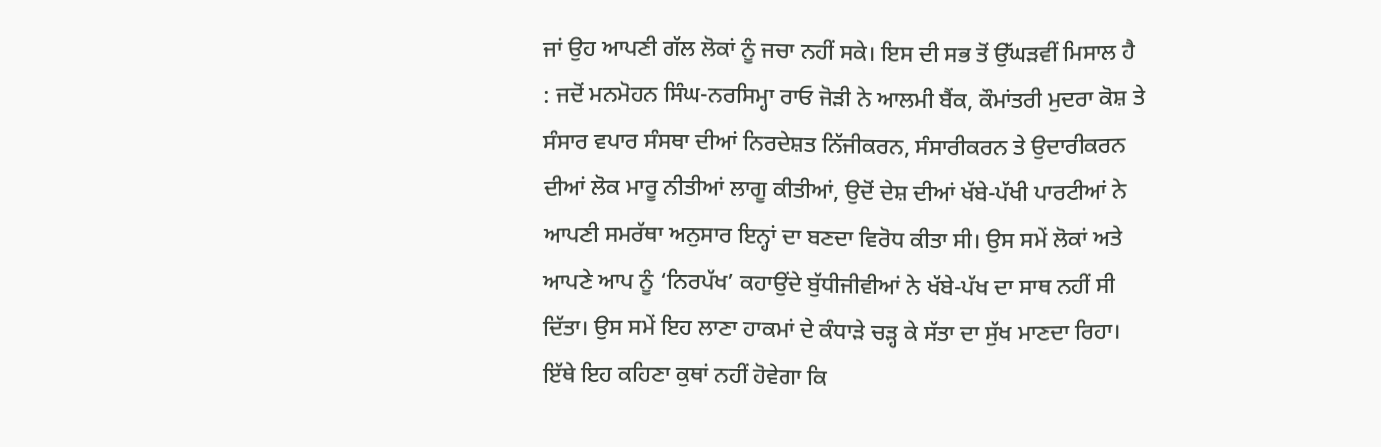ਜਾਂ ਉਹ ਆਪਣੀ ਗੱਲ ਲੋਕਾਂ ਨੂੰ ਜਚਾ ਨਹੀਂ ਸਕੇ। ਇਸ ਦੀ ਸਭ ਤੋਂ ਉੱਘੜਵੀਂ ਮਿਸਾਲ ਹੈ : ਜਦੋਂ ਮਨਮੋਹਨ ਸਿੰਘ-ਨਰਸਿਮ੍ਹਾ ਰਾਓ ਜੋੜੀ ਨੇ ਆਲਮੀ ਬੈਂਕ, ਕੌਮਾਂਤਰੀ ਮੁਦਰਾ ਕੋਸ਼ ਤੇ ਸੰਸਾਰ ਵਪਾਰ ਸੰਸਥਾ ਦੀਆਂ ਨਿਰਦੇਸ਼ਤ ਨਿੱਜੀਕਰਨ, ਸੰਸਾਰੀਕਰਨ ਤੇ ਉਦਾਰੀਕਰਨ ਦੀਆਂ ਲੋਕ ਮਾਰੂ ਨੀਤੀਆਂ ਲਾਗੂ ਕੀਤੀਆਂ, ਉਦੋਂ ਦੇਸ਼ ਦੀਆਂ ਖੱਬੇ-ਪੱਖੀ ਪਾਰਟੀਆਂ ਨੇ ਆਪਣੀ ਸਮਰੱਥਾ ਅਨੁਸਾਰ ਇਨ੍ਹਾਂ ਦਾ ਬਣਦਾ ਵਿਰੋਧ ਕੀਤਾ ਸੀ। ਉਸ ਸਮੇਂ ਲੋਕਾਂ ਅਤੇ ਆਪਣੇ ਆਪ ਨੂੰ ‘ਨਿਰਪੱਖ’ ਕਹਾਉਂਦੇ ਬੁੱਧੀਜੀਵੀਆਂ ਨੇ ਖੱਬੇ-ਪੱਖ ਦਾ ਸਾਥ ਨਹੀਂ ਸੀ ਦਿੱਤਾ। ਉਸ ਸਮੇਂ ਇਹ ਲਾਣਾ ਹਾਕਮਾਂ ਦੇ ਕੰਧਾੜੇ ਚੜ੍ਹ ਕੇ ਸੱਤਾ ਦਾ ਸੁੱਖ ਮਾਣਦਾ ਰਿਹਾ। ਇੱਥੇ ਇਹ ਕਹਿਣਾ ਕੁਥਾਂ ਨਹੀਂ ਹੋਵੇਗਾ ਕਿ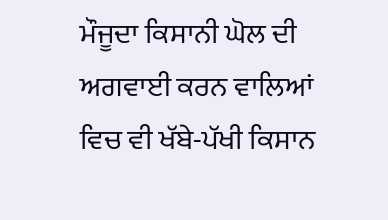ਮੌਜੂਦਾ ਕਿਸਾਨੀ ਘੋਲ ਦੀ ਅਗਵਾਈ ਕਰਨ ਵਾਲਿਆਂ ਵਿਚ ਵੀ ਖੱਬੇ-ਪੱਖੀ ਕਿਸਾਨ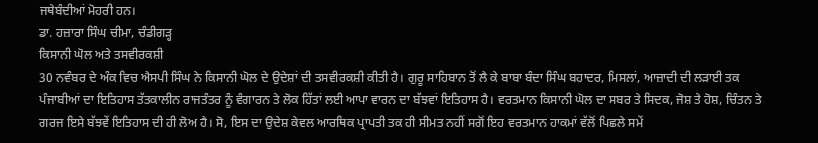ਜਥੇਬੰਦੀਆਂ ਮੋਹਰੀ ਹਨ।
ਡਾ. ਹਜ਼ਾਰਾ ਸਿੰਘ ਚੀਮਾ, ਚੰਡੀਗੜ੍ਹ
ਕਿਸਾਨੀ ਘੋਲ ਅਤੇ ਤਸਵੀਰਕਸ਼ੀ
30 ਨਵੰਬਰ ਦੇ ਅੰਕ ਵਿਚ ਐਸਪੀ ਸਿੰਘ ਨੇ ਕਿਸਾਨੀ ਘੋਲ ਦੇ ਉਦੇਸ਼ਾਂ ਦੀ ਤਸਵੀਰਕਸ਼ੀ ਕੀਤੀ ਹੈ। ਗੁਰੂ ਸਾਹਿਬਾਨ ਤੋਂ ਲੈ ਕੇ ਬਾਬਾ ਬੰਦਾ ਸਿੰਘ ਬਹਾਦਰ, ਮਿਸਲਾਂ, ਆਜ਼ਾਦੀ ਦੀ ਲੜਾਈ ਤਕ ਪੰਜਾਬੀਆਂ ਦਾ ਇਤਿਹਾਸ ਤੱਤਕਾਲੀਨ ਰਾਜਤੰਤਰ ਨੂੰ ਵੰਗਾਰਨ ਤੇ ਲੋਕ ਹਿੱਤਾਂ ਲਈ ਆਪਾ ਵਾਰਨ ਦਾ ਬੱਝਵਾਂ ਇਤਿਹਾਸ ਹੈ। ਵਰਤਮਾਨ ਕਿਸਾਨੀ ਘੋਲ ਦਾ ਸਬਰ ਤੇ ਸਿਦਕ, ਜੋਸ਼ ਤੇ ਹੋਸ਼, ਚਿੰਤਨ ਤੇ ਗਰਜ ਇਸੇ ਬੱਝਵੇਂ ਇਤਿਹਾਸ ਦੀ ਹੀ ਲੋਅ ਹੈ। ਸੋ, ਇਸ ਦਾ ਉਦੇਸ਼ ਕੇਵਲ ਆਰਥਿਕ ਪ੍ਰਾਪਤੀ ਤਕ ਹੀ ਸੀਮਤ ਨਹੀਂ ਸਗੋਂ ਇਹ ਵਰਤਮਾਨ ਹਾਕਮਾਂ ਵੱਲੋਂ ਪਿਛਲੇ ਸਮੇਂ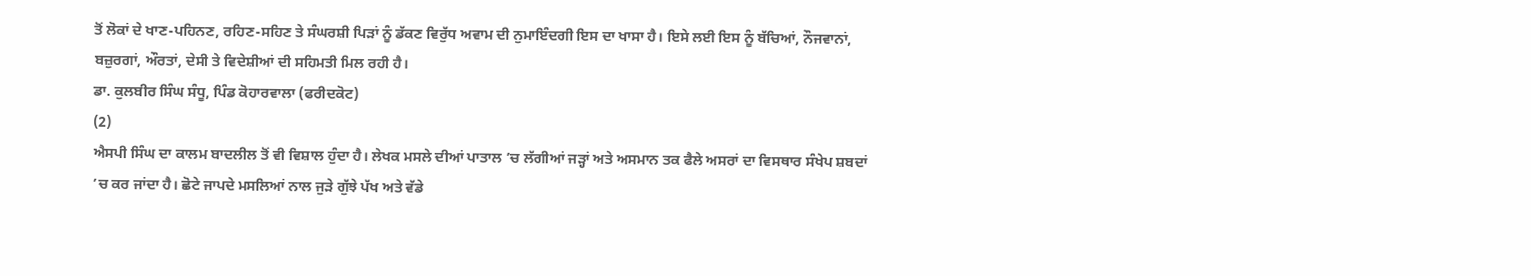ਤੋਂ ਲੋਕਾਂ ਦੇ ਖਾਣ-ਪਹਿਨਣ, ਰਹਿਣ-ਸਹਿਣ ਤੇ ਸੰਘਰਸ਼ੀ ਪਿੜਾਂ ਨੂੰ ਡੱਕਣ ਵਿਰੁੱਧ ਅਵਾਮ ਦੀ ਨੁਮਾਇੰਦਗੀ ਇਸ ਦਾ ਖਾਸਾ ਹੈ। ਇਸੇ ਲਈ ਇਸ ਨੂੰ ਬੱਚਿਆਂ, ਨੌਜਵਾਨਾਂ, ਬਜ਼ੁਰਗਾਂ, ਔਰਤਾਂ, ਦੇਸੀ ਤੇ ਵਿਦੇਸ਼ੀਆਂ ਦੀ ਸਹਿਮਤੀ ਮਿਲ ਰਹੀ ਹੈ।
ਡਾ. ਕੁਲਬੀਰ ਸਿੰਘ ਸੰਧੂ, ਪਿੰਡ ਕੋਹਾਰਵਾਲਾ (ਫਰੀਦਕੋਟ)
(2)
ਐਸਪੀ ਸਿੰਘ ਦਾ ਕਾਲਮ ਬਾਦਲੀਲ ਤੋਂ ਵੀ ਵਿਸ਼ਾਲ ਹੁੰਦਾ ਹੈ। ਲੇਖਕ ਮਸਲੇ ਦੀਆਂ ਪਾਤਾਲ ’ਚ ਲੱਗੀਆਂ ਜੜ੍ਹਾਂ ਅਤੇ ਅਸਮਾਨ ਤਕ ਫੈਲੇ ਅਸਰਾਂ ਦਾ ਵਿਸਥਾਰ ਸੰਖੇਪ ਸ਼ਬਦਾਂ ’ਚ ਕਰ ਜਾਂਦਾ ਹੈ। ਛੋਟੇ ਜਾਪਦੇ ਮਸਲਿਆਂ ਨਾਲ ਜੁੜੇ ਗੁੱਝੇ ਪੱਖ ਅਤੇ ਵੱਡੇ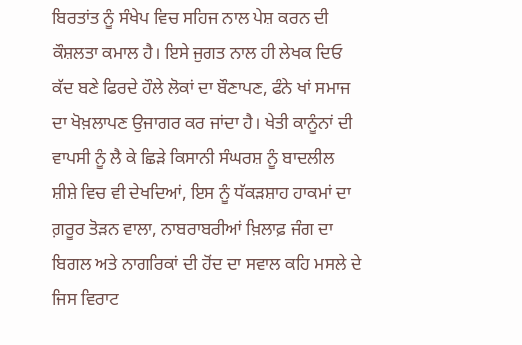ਬਿਰਤਾਂਤ ਨੂੰ ਸੰਖੇਪ ਵਿਚ ਸਹਿਜ ਨਾਲ ਪੇਸ਼ ਕਰਨ ਦੀ ਕੌਸ਼ਲਤਾ ਕਮਾਲ ਹੈ। ਇਸੇ ਜੁਗਤ ਨਾਲ ਹੀ ਲੇਖਕ ਦਿਓ ਕੱਦ ਬਣੇ ਫਿਰਦੇ ਹੌਲੇ ਲੋਕਾਂ ਦਾ ਬੌਣਾਪਣ, ਫੰਨੇ ਖਾਂ ਸਮਾਜ ਦਾ ਖੋਖ਼ਲਾਪਣ ਉਜਾਗਰ ਕਰ ਜਾਂਦਾ ਹੈ। ਖੇਤੀ ਕਾਨੂੰਨਾਂ ਦੀ ਵਾਪਸੀ ਨੂੰ ਲੈ ਕੇ ਛਿੜੇ ਕਿਸਾਨੀ ਸੰਘਰਸ਼ ਨੂੰ ਬਾਦਲੀਲ ਸ਼ੀਸ਼ੇ ਵਿਚ ਵੀ ਦੇਖਦਿਆਂ, ਇਸ ਨੂੰ ਧੱਕੜਸ਼ਾਹ ਹਾਕਮਾਂ ਦਾ ਗ਼ਰੂਰ ਤੋੜਨ ਵਾਲਾ, ਨਾਬਰਾਬਰੀਆਂ ਖ਼ਿਲਾਫ਼ ਜੰਗ ਦਾ ਬਿਗਲ ਅਤੇ ਨਾਗਰਿਕਾਂ ਦੀ ਹੋਂਦ ਦਾ ਸਵਾਲ ਕਹਿ ਮਸਲੇ ਦੇ ਜਿਸ ਵਿਰਾਟ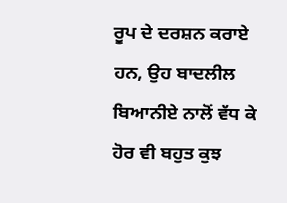ਰੂਪ ਦੇ ਦਰਸ਼ਨ ਕਰਾਏ ਹਨ, ਉਹ ਬਾਦਲੀਲ ਬਿਆਨੀਏ ਨਾਲੋਂ ਵੱਧ ਕੇ ਹੋਰ ਵੀ ਬਹੁਤ ਕੁਝ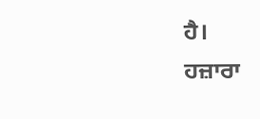ਹੈ।
ਹਜ਼ਾਰਾ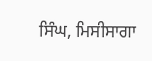ਸਿੰਘ, ਮਿਸੀਸਾਗਾ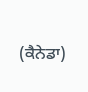(ਕੈਨੇਡਾ)